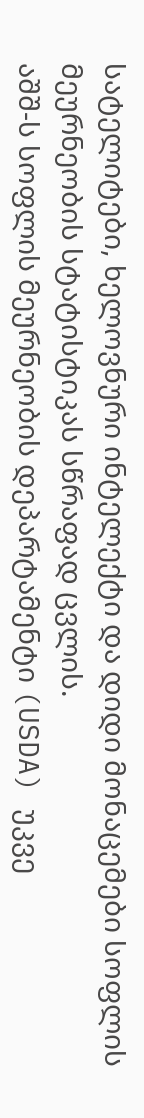სატელიტები, ხელოვნური ინტელექტი და დიდი მონაცემები სოფლის მეურნეობის სტატისტიკას სწრაფად ცვლის.
აშშ-ს სოფლის მეურნეობის დეპარტამენტი (USDA) უკვე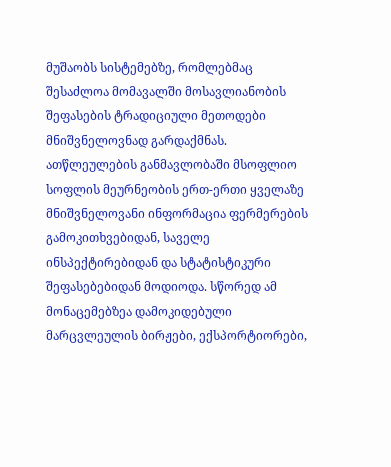მუშაობს სისტემებზე, რომლებმაც შესაძლოა მომავალში მოსავლიანობის შეფასების ტრადიციული მეთოდები მნიშვნელოვნად გარდაქმნას.
ათწლეულების განმავლობაში მსოფლიო სოფლის მეურნეობის ერთ-ერთი ყველაზე მნიშვნელოვანი ინფორმაცია ფერმერების გამოკითხვებიდან, საველე ინსპექტირებიდან და სტატისტიკური შეფასებებიდან მოდიოდა. სწორედ ამ მონაცემებზეა დამოკიდებული მარცვლეულის ბირჟები, ექსპორტიორები,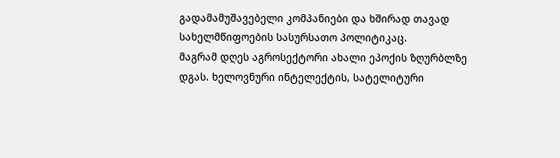გადამამუშავებელი კომპანიები და ხშირად თავად სახელმწიფოების სასურსათო პოლიტიკაც.
მაგრამ დღეს აგროსექტორი ახალი ეპოქის ზღურბლზე დგას. ხელოვნური ინტელექტის, სატელიტური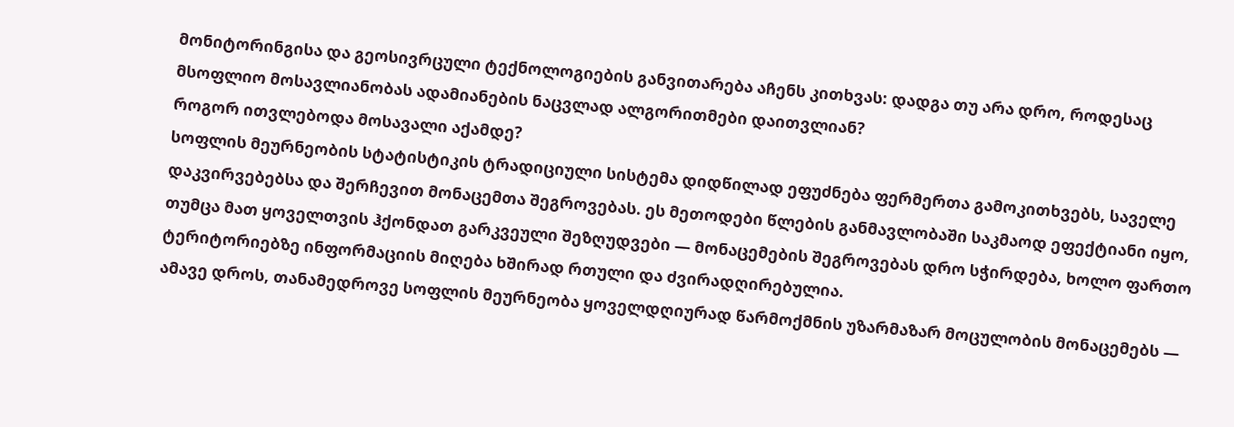მონიტორინგისა და გეოსივრცული ტექნოლოგიების განვითარება აჩენს კითხვას: დადგა თუ არა დრო, როდესაც მსოფლიო მოსავლიანობას ადამიანების ნაცვლად ალგორითმები დაითვლიან?
როგორ ითვლებოდა მოსავალი აქამდე?
სოფლის მეურნეობის სტატისტიკის ტრადიციული სისტემა დიდწილად ეფუძნება ფერმერთა გამოკითხვებს, საველე დაკვირვებებსა და შერჩევით მონაცემთა შეგროვებას. ეს მეთოდები წლების განმავლობაში საკმაოდ ეფექტიანი იყო, თუმცა მათ ყოველთვის ჰქონდათ გარკვეული შეზღუდვები — მონაცემების შეგროვებას დრო სჭირდება, ხოლო ფართო ტერიტორიებზე ინფორმაციის მიღება ხშირად რთული და ძვირადღირებულია.
ამავე დროს, თანამედროვე სოფლის მეურნეობა ყოველდღიურად წარმოქმნის უზარმაზარ მოცულობის მონაცემებს —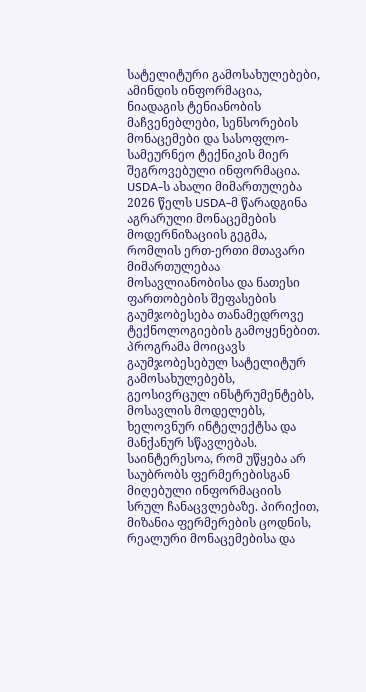სატელიტური გამოსახულებები, ამინდის ინფორმაცია, ნიადაგის ტენიანობის მაჩვენებლები, სენსორების მონაცემები და სასოფლო-სამეურნეო ტექნიკის მიერ შეგროვებული ინფორმაცია.
USDA-ს ახალი მიმართულება
2026 წელს USDA-მ წარადგინა აგრარული მონაცემების მოდერნიზაციის გეგმა, რომლის ერთ-ერთი მთავარი მიმართულებაა მოსავლიანობისა და ნათესი ფართობების შეფასების გაუმჯობესება თანამედროვე ტექნოლოგიების გამოყენებით. პროგრამა მოიცავს გაუმჯობესებულ სატელიტურ გამოსახულებებს, გეოსივრცულ ინსტრუმენტებს, მოსავლის მოდელებს, ხელოვნურ ინტელექტსა და მანქანურ სწავლებას.
საინტერესოა, რომ უწყება არ საუბრობს ფერმერებისგან მიღებული ინფორმაციის სრულ ჩანაცვლებაზე. პირიქით, მიზანია ფერმერების ცოდნის, რეალური მონაცემებისა და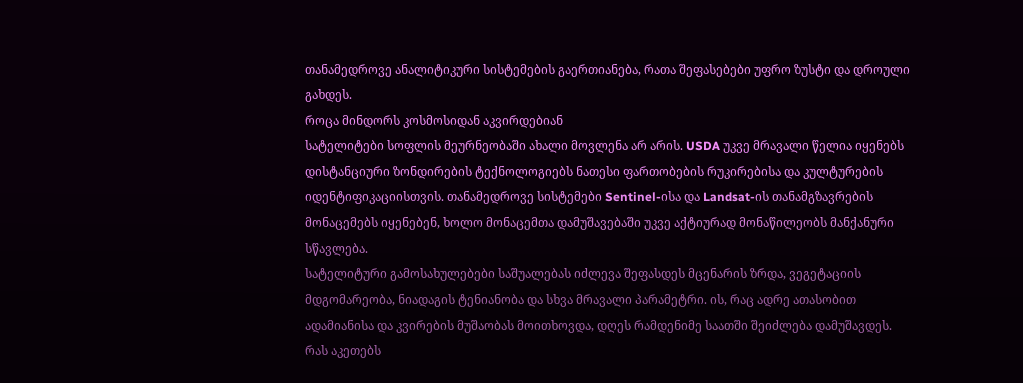თანამედროვე ანალიტიკური სისტემების გაერთიანება, რათა შეფასებები უფრო ზუსტი და დროული გახდეს.
როცა მინდორს კოსმოსიდან აკვირდებიან
სატელიტები სოფლის მეურნეობაში ახალი მოვლენა არ არის. USDA უკვე მრავალი წელია იყენებს დისტანციური ზონდირების ტექნოლოგიებს ნათესი ფართობების რუკირებისა და კულტურების იდენტიფიკაციისთვის. თანამედროვე სისტემები Sentinel-ისა და Landsat-ის თანამგზავრების მონაცემებს იყენებენ, ხოლო მონაცემთა დამუშავებაში უკვე აქტიურად მონაწილეობს მანქანური სწავლება.
სატელიტური გამოსახულებები საშუალებას იძლევა შეფასდეს მცენარის ზრდა, ვეგეტაციის მდგომარეობა, ნიადაგის ტენიანობა და სხვა მრავალი პარამეტრი. ის, რაც ადრე ათასობით ადამიანისა და კვირების მუშაობას მოითხოვდა, დღეს რამდენიმე საათში შეიძლება დამუშავდეს.
რას აკეთებს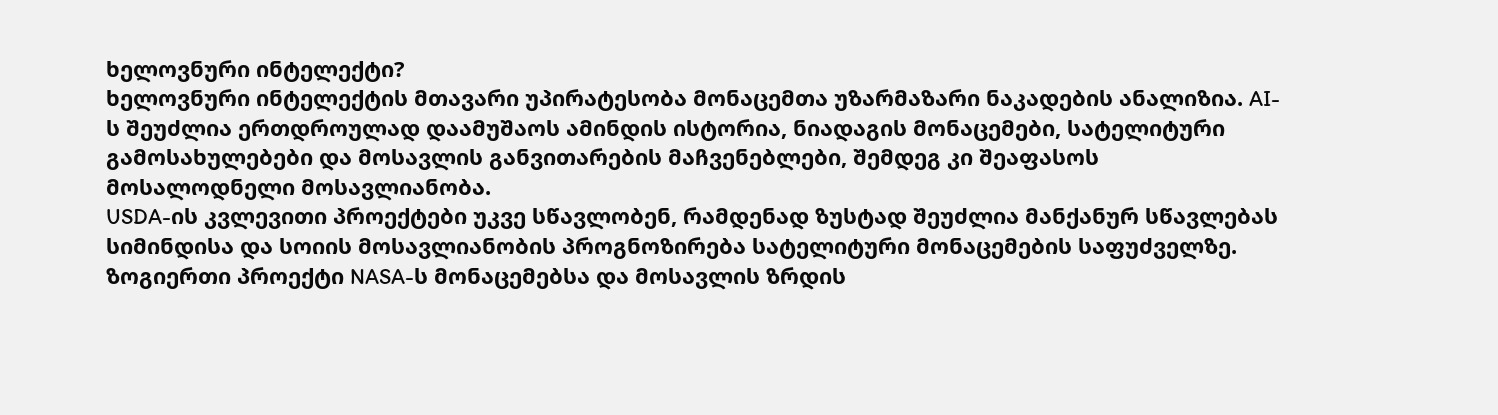ხელოვნური ინტელექტი?
ხელოვნური ინტელექტის მთავარი უპირატესობა მონაცემთა უზარმაზარი ნაკადების ანალიზია. AI-ს შეუძლია ერთდროულად დაამუშაოს ამინდის ისტორია, ნიადაგის მონაცემები, სატელიტური გამოსახულებები და მოსავლის განვითარების მაჩვენებლები, შემდეგ კი შეაფასოს მოსალოდნელი მოსავლიანობა.
USDA-ის კვლევითი პროექტები უკვე სწავლობენ, რამდენად ზუსტად შეუძლია მანქანურ სწავლებას სიმინდისა და სოიის მოსავლიანობის პროგნოზირება სატელიტური მონაცემების საფუძველზე. ზოგიერთი პროექტი NASA-ს მონაცემებსა და მოსავლის ზრდის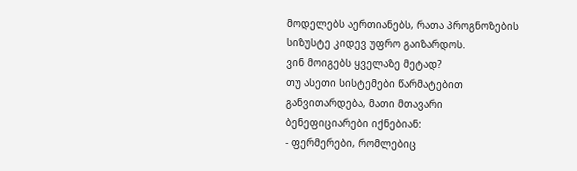მოდელებს აერთიანებს, რათა პროგნოზების სიზუსტე კიდევ უფრო გაიზარდოს.
ვინ მოიგებს ყველაზე მეტად?
თუ ასეთი სისტემები წარმატებით განვითარდება, მათი მთავარი ბენეფიციარები იქნებიან:
- ფერმერები, რომლებიც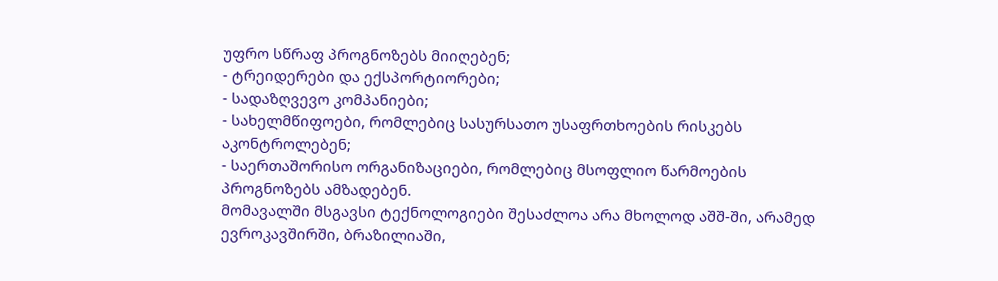უფრო სწრაფ პროგნოზებს მიიღებენ;
- ტრეიდერები და ექსპორტიორები;
- სადაზღვევო კომპანიები;
- სახელმწიფოები, რომლებიც სასურსათო უსაფრთხოების რისკებს აკონტროლებენ;
- საერთაშორისო ორგანიზაციები, რომლებიც მსოფლიო წარმოების პროგნოზებს ამზადებენ.
მომავალში მსგავსი ტექნოლოგიები შესაძლოა არა მხოლოდ აშშ-ში, არამედ ევროკავშირში, ბრაზილიაში,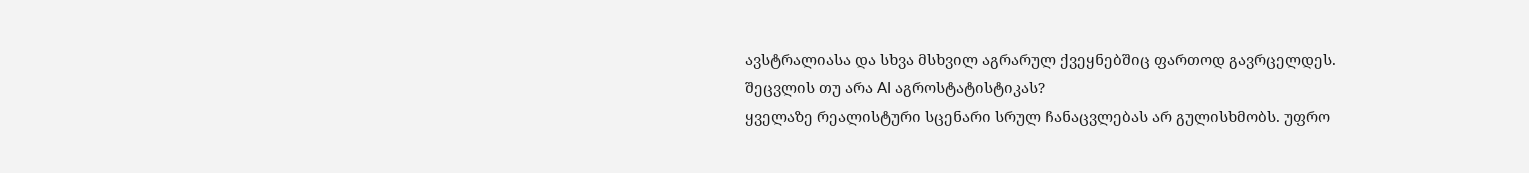ავსტრალიასა და სხვა მსხვილ აგრარულ ქვეყნებშიც ფართოდ გავრცელდეს.
შეცვლის თუ არა AI აგროსტატისტიკას?
ყველაზე რეალისტური სცენარი სრულ ჩანაცვლებას არ გულისხმობს. უფრო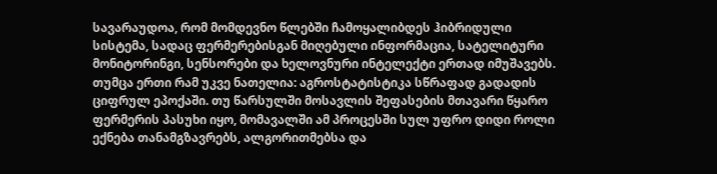სავარაუდოა, რომ მომდევნო წლებში ჩამოყალიბდეს ჰიბრიდული სისტემა, სადაც ფერმერებისგან მიღებული ინფორმაცია, სატელიტური მონიტორინგი, სენსორები და ხელოვნური ინტელექტი ერთად იმუშავებს.
თუმცა ერთი რამ უკვე ნათელია: აგროსტატისტიკა სწრაფად გადადის ციფრულ ეპოქაში. თუ წარსულში მოსავლის შეფასების მთავარი წყარო ფერმერის პასუხი იყო, მომავალში ამ პროცესში სულ უფრო დიდი როლი ექნება თანამგზავრებს, ალგორითმებსა და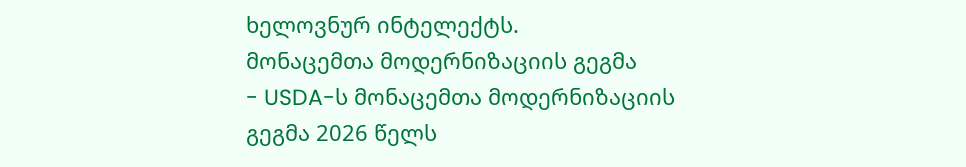ხელოვნურ ინტელექტს.
მონაცემთა მოდერნიზაციის გეგმა
- USDA-ს მონაცემთა მოდერნიზაციის გეგმა 2026 წელს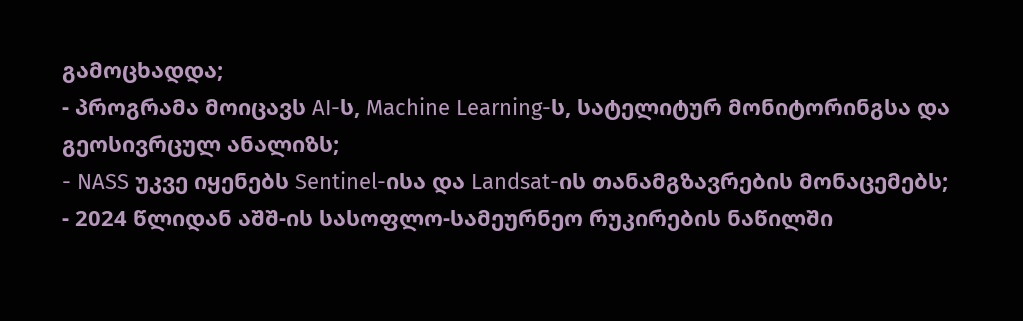გამოცხადდა;
- პროგრამა მოიცავს AI-ს, Machine Learning-ს, სატელიტურ მონიტორინგსა და გეოსივრცულ ანალიზს;
- NASS უკვე იყენებს Sentinel-ისა და Landsat-ის თანამგზავრების მონაცემებს;
- 2024 წლიდან აშშ-ის სასოფლო-სამეურნეო რუკირების ნაწილში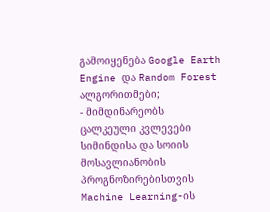გამოიყენება Google Earth Engine და Random Forest ალგორითმები;
- მიმდინარეობს ცალკეული კვლევები სიმინდისა და სოიის მოსავლიანობის პროგნოზირებისთვის Machine Learning-ის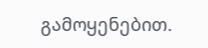გამოყენებით.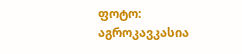ფოტო: აგროკავკასია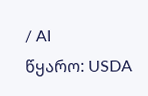/ AI
წყარო: USDA